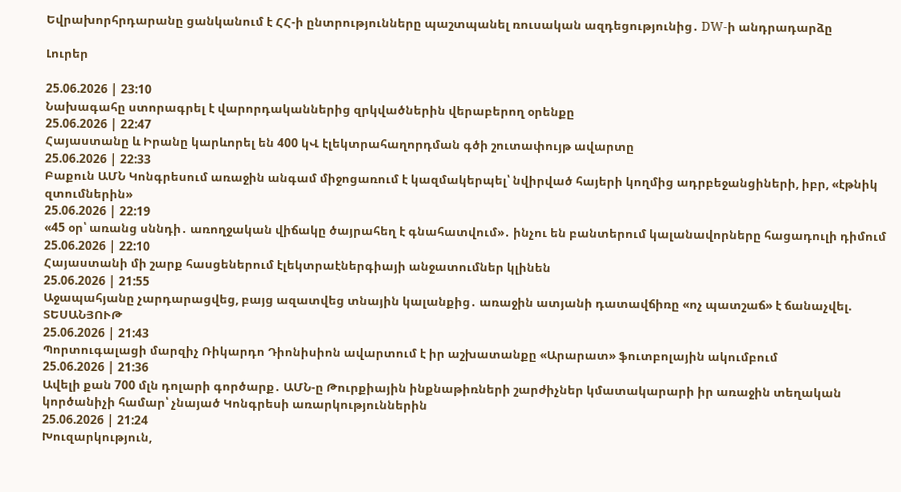Եվրախորհրդարանը ցանկանում է ՀՀ-ի ընտրությունները պաշտպանել ռուսական ազդեցությունից․ DW-ի անդրադարձը

Լուրեր

25.06.2026 | 23:10
Նախագահը ստորագրել է վարորդականներից զրկվածներին վերաբերող օրենքը
25.06.2026 | 22:47
Հայաստանը և Իրանը կարևորել են 400 կՎ էլեկտրահաղորդման գծի շուտափույթ ավարտը
25.06.2026 | 22:33
Բաքուն ԱՄՆ Կոնգրեսում առաջին անգամ միջոցառում է կազմակերպել՝ նվիրված հայերի կողմից ադրբեջանցիների, իբր, «էթնիկ զտումներին»
25.06.2026 | 22:19
«45 օր՝ առանց սննդի․ առողջական վիճակը ծայրահեղ է գնահատվում»․ ինչու են բանտերում կալանավորները հացադուլի դիմում
25.06.2026 | 22:10
Հայաստանի մի շարք հասցեներում էլեկտրաէներգիայի անջատումներ կլինեն
25.06.2026 | 21:55
Աջապահյանը չարդարացվեց, բայց ազատվեց տնային կալանքից․ առաջին ատյանի դատավճիռը «ոչ պատշաճ» է ճանաչվել. ՏԵՍԱՆՅՈՒԹ
25.06.2026 | 21:43
Պորտուգալացի մարզիչ Ռիկարդո Դիոնիսիոն ավարտում է իր աշխատանքը «Արարատ» ֆուտբոլային ակումբում
25.06.2026 | 21:36
Ավելի քան 700 մլն դոլարի գործարք․ ԱՄՆ-ը Թուրքիային ինքնաթիռների շարժիչներ կմատակարարի իր առաջին տեղական կործանիչի համար՝ չնայած Կոնգրեսի առարկություններին
25.06.2026 | 21:24
Խուզարկություն,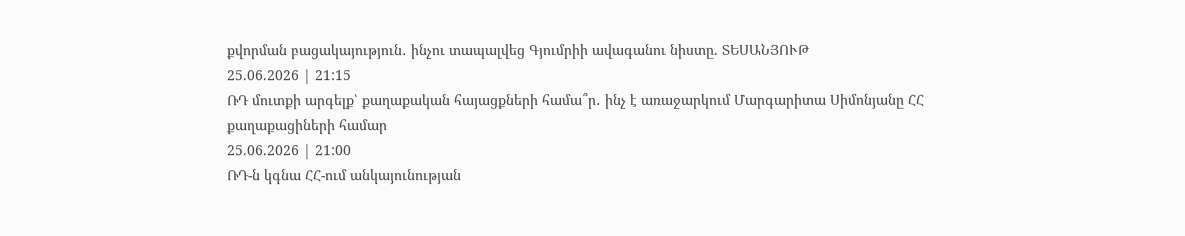քվորման բացակայություն․ ինչու տապալվեց Գյումրիի ավագանու նիստը. ՏԵՍԱՆՅՈՒԹ
25.06.2026 | 21:15
ՌԴ մուտքի արգելք՝ քաղաքական հայացքների համա՞ր․ ինչ է առաջարկում Մարգարիտա Սիմոնյանը ՀՀ քաղաքացիների համար
25.06.2026 | 21:00
ՌԴ-ն կգնա ՀՀ-ում անկայունության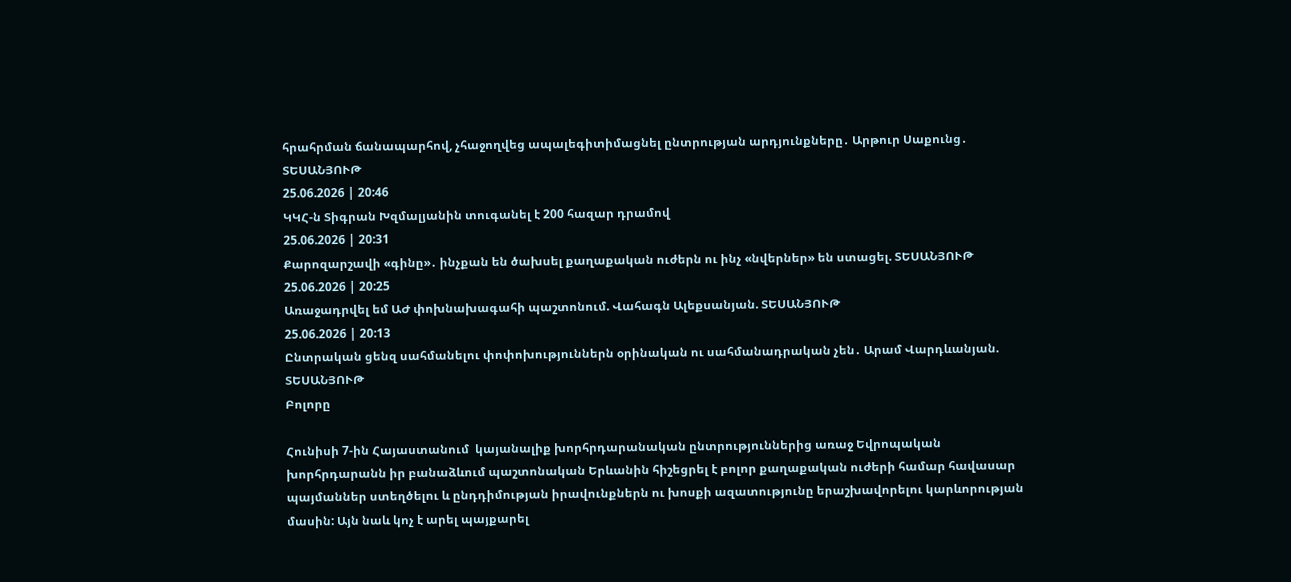հրահրման ճանապարհով, չհաջողվեց ապալեգիտիմացնել ընտրության արդյունքները․ Արթուր Սաքունց․ ՏԵՍԱՆՅՈՒԹ
25.06.2026 | 20:46
ԿԿՀ-ն Տիգրան Խզմալյանին տուգանել է 200 հազար դրամով
25.06.2026 | 20:31
Քարոզարշավի «գինը»․ ինչքան են ծախսել քաղաքական ուժերն ու ինչ «նվերներ» են ստացել. ՏԵՍԱՆՅՈՒԹ
25.06.2026 | 20:25
Առաջադրվել եմ ԱԺ փոխնախագահի պաշտոնում. Վահագն Ալեքսանյան. ՏԵՍԱՆՅՈՒԹ
25.06.2026 | 20:13
Ընտրական ցենզ սահմանելու փոփոխություններն օրինական ու սահմանադրական չեն․ Արամ Վարդևանյան. ՏԵՍԱՆՅՈՒԹ
Բոլորը

Հունիսի 7-ին Հայաստանում  կայանալիք խորհրդարանական ընտրություններից առաջ Եվրոպական խորհրդարանն իր բանաձևում պաշտոնական Երևանին հիշեցրել է բոլոր քաղաքական ուժերի համար հավասար պայմաններ ստեղծելու և ընդդիմության իրավունքներն ու խոսքի ազատությունը երաշխավորելու կարևորության մասին: Այն նաև կոչ է արել պայքարել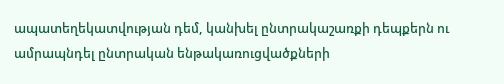ապատեղեկատվության դեմ, կանխել ընտրակաշառքի դեպքերն ու ամրապնդել ընտրական ենթակառուցվածքների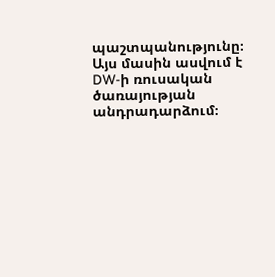պաշտպանությունը։ Այս մասին ասվում է DW-ի ռուսական ծառայության անդրադարձում։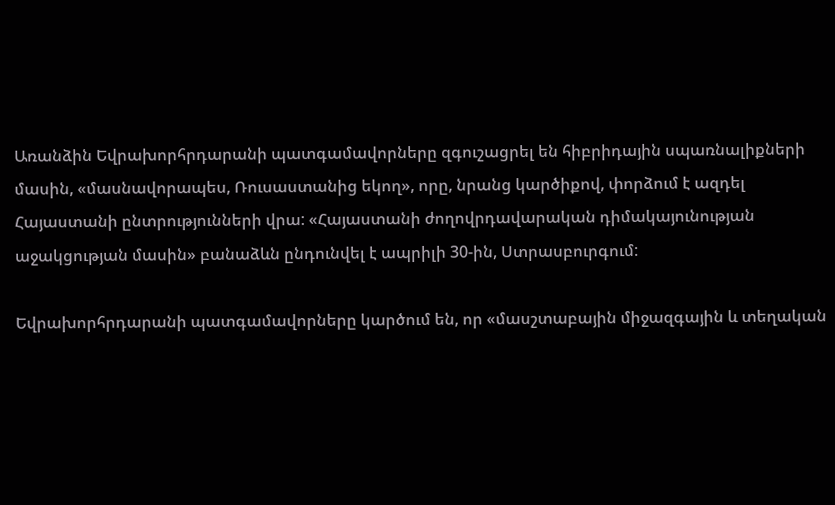Առանձին Եվրախորհրդարանի պատգամավորները զգուշացրել են հիբրիդային սպառնալիքների մասին, «մասնավորապես, Ռուսաստանից եկող», որը, նրանց կարծիքով, փորձում է ազդել Հայաստանի ընտրությունների վրա: «Հայաստանի ժողովրդավարական դիմակայունության աջակցության մասին» բանաձևն ընդունվել է ապրիլի 30-ին, Ստրասբուրգում:

Եվրախորհրդարանի պատգամավորները կարծում են, որ «մասշտաբային միջազգային և տեղական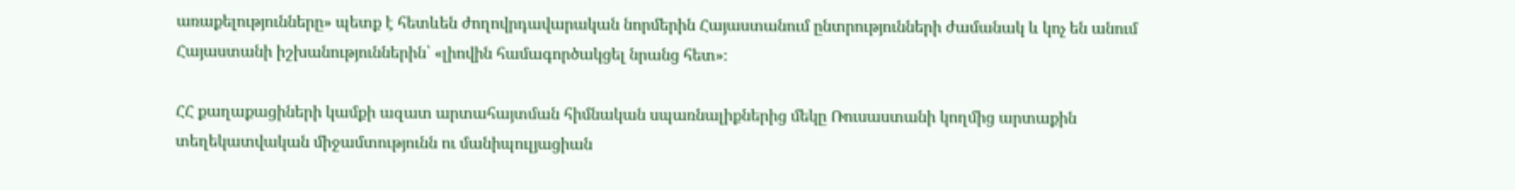առաքելությունները» պետք է հետևեն ժողովրդավարական նորմերին Հայաստանում ընտրությունների ժամանակ և կոչ են անում Հայաստանի իշխանություններին՝ «լիովին համագործակցել նրանց հետ»։

ՀՀ քաղաքացիների կամքի ազատ արտահայտման հիմնական սպառնալիքներից մեկը Ռուսաստանի կողմից արտաքին տեղեկատվական միջամտությունն ու մանիպուլյացիան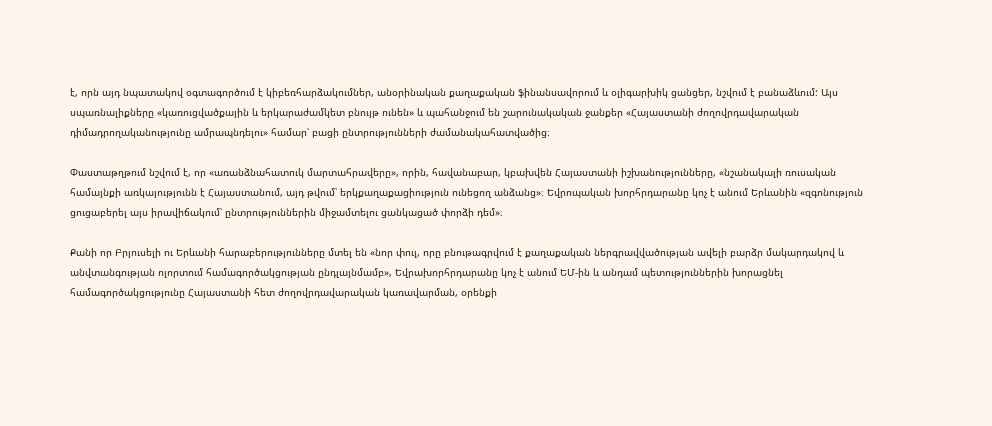է, որն այդ նպատակով օգտագործում է կիբեռհարձակումներ, անօրինական քաղաքական ֆինանսավորում և օլիգարխիկ ցանցեր, նշվում է բանաձևում: Այս սպառնալիքները «կառուցվածքային և երկարաժամկետ բնույթ ունեն» և պահանջում են շարունակական ջանքեր «Հայաստանի ժողովրդավարական դիմադրողականությունը ամրապնդելու» համար՝ բացի ընտրությունների ժամանակահատվածից։

Փաստաթղթում նշվում է, որ «առանձնահատուկ մարտահրավերը», որին, հավանաբար, կբախվեն Հայաստանի իշխանությունները, «նշանակալի ռուսական համայնքի առկայությունն է Հայաստանում, այդ թվում՝ երկքաղաքացիություն ունեցող անձանց»։ Եվրոպական խորհրդարանը կոչ է անում Երևանին «զգոնություն ցուցաբերել այս իրավիճակում՝ ընտրություններին միջամտելու ցանկացած փորձի դեմ»։

Քանի որ Բրյուսելի ու Երևանի հարաբերությունները մտել են «նոր փուլ, որը բնութագրվում է քաղաքական ներգրավվածության ավելի բարձր մակարդակով և անվտանգության ոլորտում համագործակցության ընդլայնմամբ», Եվրախորհրդարանը կոչ է անում ԵՄ-ին և անդամ պետություններին խորացնել համագործակցությունը Հայաստանի հետ ժողովրդավարական կառավարման, օրենքի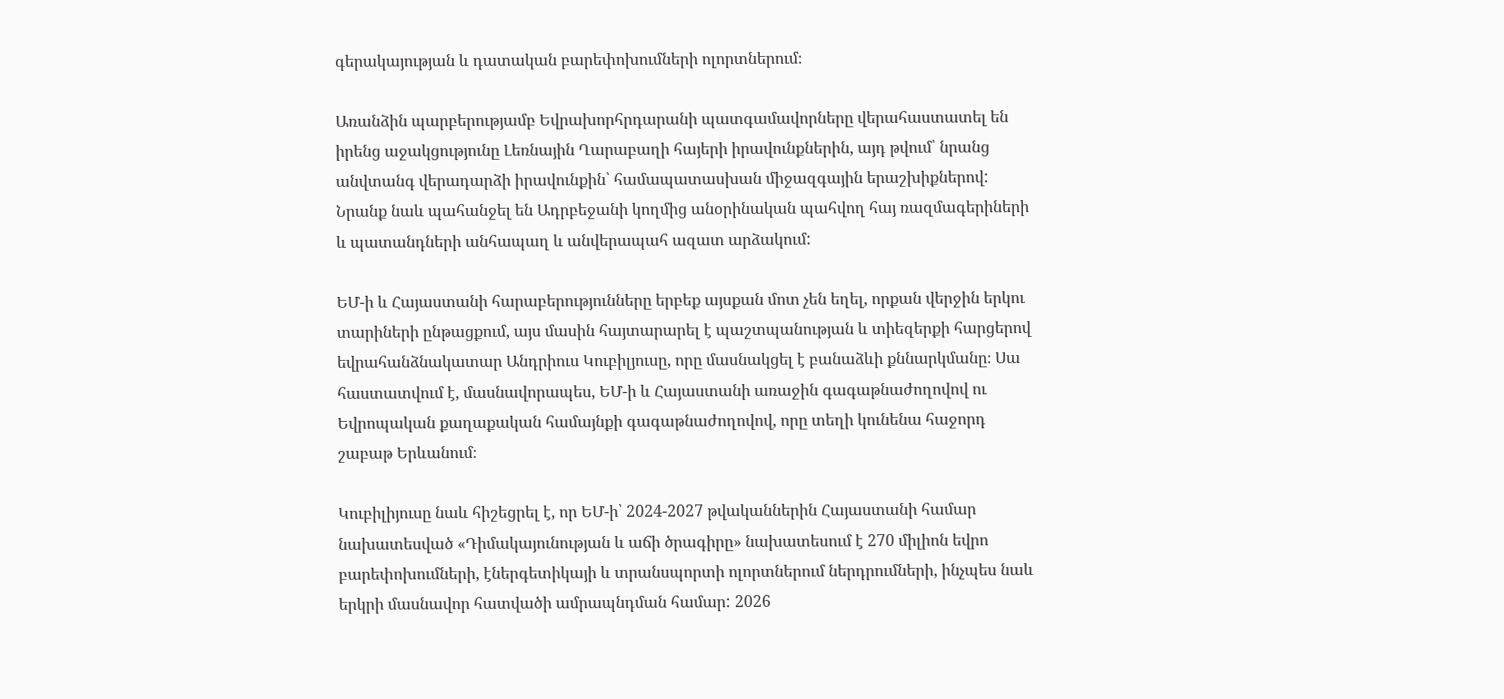գերակայության և դատական բարեփոխումների ոլորտներում։

Առանձին պարբերությամբ Եվրախորհրդարանի պատգամավորները վերահաստատել են իրենց աջակցությունը Լեռնային Ղարաբաղի հայերի իրավունքներին, այդ թվում՝ նրանց անվտանգ վերադարձի իրավունքին՝ համապատասխան միջազգային երաշխիքներով: Նրանք նաև պահանջել են Ադրբեջանի կողմից անօրինական պահվող հայ ռազմագերիների և պատանդների անհապաղ և անվերապահ ազատ արձակում:

ԵՄ-ի և Հայաստանի հարաբերությունները երբեք այսքան մոտ չեն եղել, որքան վերջին երկու տարիների ընթացքում, այս մասին հայտարարել է պաշտպանության և տիեզերքի հարցերով եվրահանձնակատար Անդրիուս Կուբիլյուսը, որը մասնակցել է բանաձևի քննարկմանը։ Սա հաստատվում է, մասնավորապես, ԵՄ-ի և Հայաստանի առաջին գագաթնաժողովով ու Եվրոպական քաղաքական համայնքի գագաթնաժողովով, որը տեղի կունենա հաջորդ շաբաթ Երևանում։

Կուբիլիյուսը նաև հիշեցրել է, որ ԵՄ-ի՝ 2024-2027 թվականներին Հայաստանի համար նախատեսված «Դիմակայունության և աճի ծրագիրը» նախատեսում է 270 միլիոն եվրո բարեփոխումների, էներգետիկայի և տրանսպորտի ոլորտներում ներդրումների, ինչպես նաև երկրի մասնավոր հատվածի ամրապնդման համար: 2026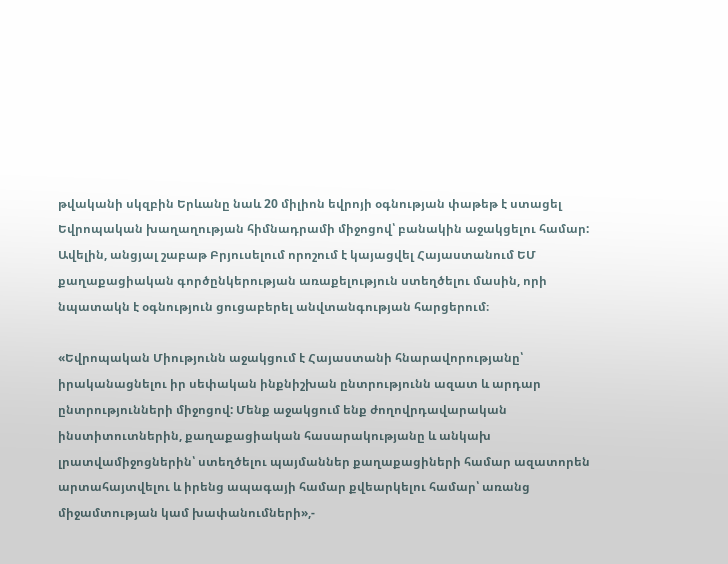թվականի սկզբին Երևանը նաև 20 միլիոն եվրոյի օգնության փաթեթ է ստացել Եվրոպական խաղաղության հիմնադրամի միջոցով՝ բանակին աջակցելու համար: Ավելին, անցյալ շաբաթ Բրյուսելում որոշում է կայացվել Հայաստանում ԵՄ քաղաքացիական գործընկերության առաքելություն ստեղծելու մասին, որի նպատակն է օգնություն ցուցաբերել անվտանգության հարցերում։

«Եվրոպական Միությունն աջակցում է Հայաստանի հնարավորությանը՝ իրականացնելու իր սեփական ինքնիշխան ընտրությունն ազատ և արդար ընտրությունների միջոցով: Մենք աջակցում ենք ժողովրդավարական ինստիտուտներին, քաղաքացիական հասարակությանը և անկախ լրատվամիջոցներին՝ ստեղծելու պայմաններ քաղաքացիների համար ազատորեն արտահայտվելու և իրենց ապագայի համար քվեարկելու համար՝ առանց միջամտության կամ խափանումների»,-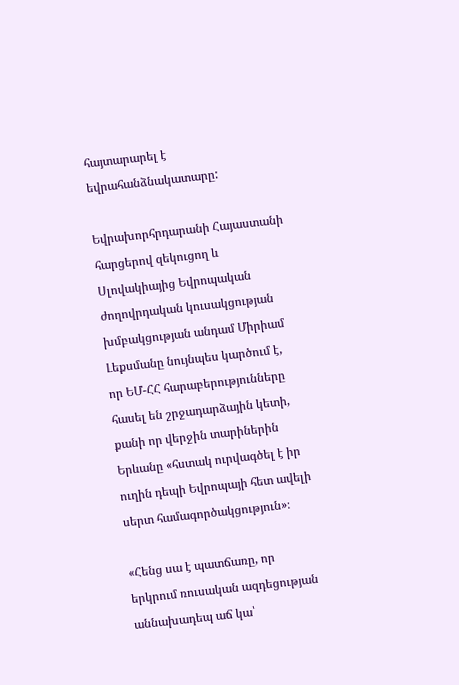հայտարարել է եվրահանձնակատարը:

Եվրախորհրդարանի Հայաստանի հարցերով զեկուցող և Սլովակիայից Եվրոպական ժողովրդական կուսակցության  խմբակցության անդամ Միրիամ Լեքսմանը նույնպես կարծում է, որ ԵՄ-ՀՀ հարաբերությունները հասել են շրջադարձային կետի, քանի որ վերջին տարիներին Երևանը «հստակ ուրվագծել է իր ուղին դեպի Եվրոպայի հետ ավելի սերտ համագործակցություն»։

«Հենց սա է պատճառը, որ երկրում ռուսական ազդեցության աննախադեպ աճ կա՝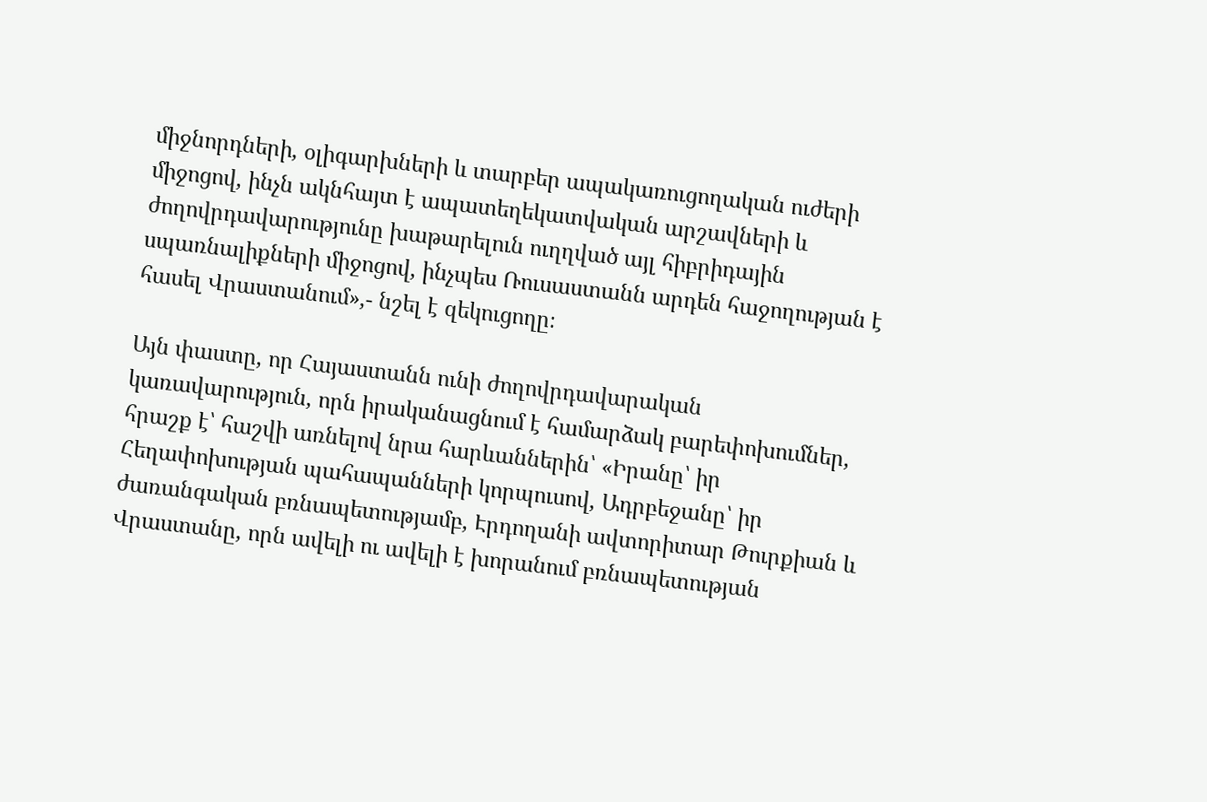միջնորդների, օլիգարխների և տարբեր ապակառուցողական ուժերի միջոցով, ինչն ակնհայտ է ապատեղեկատվական արշավների և ժողովրդավարությունը խաթարելուն ուղղված այլ հիբրիդային սպառնալիքների միջոցով, ինչպես Ռուսաստանն արդեն հաջողության է հասել Վրաստանում»,- նշել է զեկուցողը։

Այն փաստը, որ Հայաստանն ունի ժողովրդավարական կառավարություն, որն իրականացնում է համարձակ բարեփոխումներ, հրաշք է՝ հաշվի առնելով նրա հարևաններին՝ «Իրանը՝ իր Հեղափոխության պահապանների կորպուսով, Ադրբեջանը՝ իր ժառանգական բռնապետությամբ, Էրդողանի ավտորիտար Թուրքիան և Վրաստանը, որն ավելի ու ավելի է խորանում բռնապետության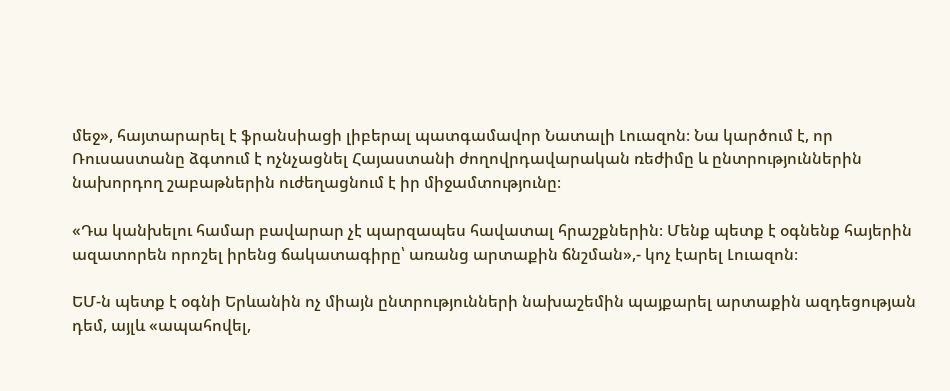մեջ», հայտարարել է ֆրանսիացի լիբերալ պատգամավոր Նատալի Լուազոն։ Նա կարծում է, որ Ռուսաստանը ձգտում է ոչնչացնել Հայաստանի ժողովրդավարական ռեժիմը և ընտրություններին նախորդող շաբաթներին ուժեղացնում է իր միջամտությունը։

«Դա կանխելու համար բավարար չէ պարզապես հավատալ հրաշքներին։ Մենք պետք է օգնենք հայերին ազատորեն որոշել իրենց ճակատագիրը՝ առանց արտաքին ճնշման»,- կոչ էարել Լուազոն։

ԵՄ-ն պետք է օգնի Երևանին ոչ միայն ընտրությունների նախաշեմին պայքարել արտաքին ազդեցության դեմ, այլև «ապահովել,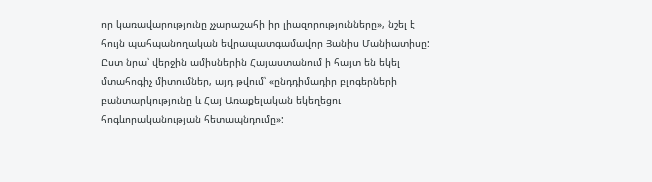որ կառավարությունը չչարաշահի իր լիազորությունները», նշել է հույն պահպանողական եվրապատգամավոր Յանիս Մանիատիսը: Ըստ նրա՝ վերջին ամիսներին Հայաստանում ի հայտ են եկել մտահոգիչ միտումներ, այդ թվում՝ «ընդդիմադիր բլոգերների բանտարկությունը և Հայ Առաքելական եկեղեցու հոգևորականության հետապնդումը»: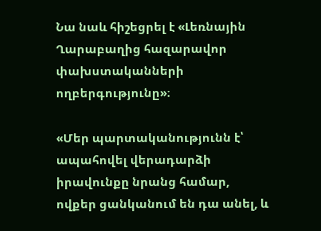Նա նաև հիշեցրել է «Լեռնային Ղարաբաղից հազարավոր փախստականների ողբերգությունը»։

«Մեր պարտականությունն է՝ ապահովել վերադարձի իրավունքը նրանց համար, ովքեր ցանկանում են դա անել, և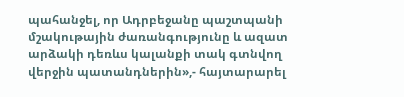պահանջել, որ Ադրբեջանը պաշտպանի մշակութային ժառանգությունը և ազատ արձակի դեռևս կալանքի տակ գտնվող վերջին պատանդներին»,- հայտարարել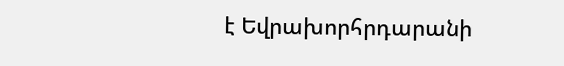է Եվրախորհրդարանի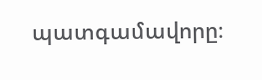պատգամավորը։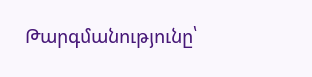Թարգմանությունը՝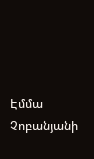Էմմա Չոբանյանի